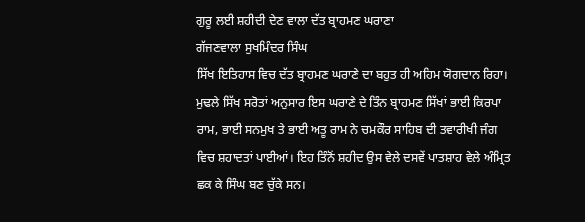ਗੁਰੂ ਲਈ ਸ਼ਹੀਦੀ ਦੇਣ ਵਾਲਾ ਦੱਤ ਬ੍ਰਾਹਮਣ ਘਰਾਣਾ
ਗੱਜਣਵਾਲਾ ਸੁਖਮਿੰਦਰ ਸਿੰਘ
ਸਿੱਖ ਇਤਿਹਾਸ ਵਿਚ ਦੱਤ ਬ੍ਰਾਹਮਣ ਘਰਾਣੇ ਦਾ ਬਹੁਤ ਹੀ ਅਹਿਮ ਯੋਗਦਾਨ ਰਿਹਾ। ਮੁਢਲੇ ਸਿੱਖ ਸਰੋਤਾਂ ਅਨੁਸਾਰ ਇਸ ਘਰਾਣੇ ਦੇ ਤਿੰਨ ਬ੍ਰਾਹਮਣ ਸਿੱਖਾਂ ਭਾਈ ਕਿਰਪਾ ਰਾਮ, ਭਾਈ ਸਨਮੁਖ ਤੇ ਭਾਈ ਅਤੂ ਰਾਮ ਨੇ ਚਮਕੌਰ ਸਾਹਿਬ ਦੀ ਤਵਾਰੀਖੀ ਜੰਗ ਵਿਚ ਸ਼ਹਾਦਤਾਂ ਪਾਈਆਂ। ਇਹ ਤਿੰਨੋਂ ਸ਼ਹੀਦ ਉਸ ਵੇਲੇ ਦਸਵੇਂ ਪਾਤਸ਼ਾਹ ਵੇਲੇ ਅੰਮ੍ਰਿਤ ਛਕ ਕੇ ਸਿੰਘ ਬਣ ਚੁੱਕੇ ਸਨ।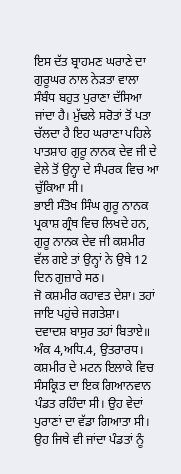ਇਸ ਦੱਤ ਬ੍ਰਾਹਮਣ ਘਰਾਣੇ ਦਾ ਗੁਰੂਘਰ ਨਾਲ ਨੇੜਤਾ ਵਾਲਾ ਸੰਬੰਧ ਬਹੁਤ ਪੁਰਾਣਾ ਦੱਸਿਆ ਜਾਂਦਾ ਹੈ। ਮੁੱਢਲੇ ਸਰੋਤਾਂ ਤੋਂ ਪਤਾ ਚੱਲਦਾ ਹੈ ਇਹ ਘਰਾਣਾ ਪਹਿਲੇ ਪਾਤਸ਼ਾਹ ਗੁਰੂ ਨਾਨਕ ਦੇਵ ਜੀ ਦੇ ਵੇਲੇ ਤੋਂ ਉਨ੍ਹਾ ਦੇ ਸੰਪਰਕ ਵਿਚ ਆ ਚੁੱਕਿਆ ਸੀ।
ਭਾਈ ਸੰਤੋਖ ਸਿੰਘ ਗੁਰੂ ਨਾਨਕ ਪ੍ਰਕਾਸ਼ ਗ੍ਰੰਥ ਵਿਚ ਲਿਖਦੇ ਹਨ, ਗੁਰੂ ਨਾਨਕ ਦੇਵ ਜੀ ਕਸ਼ਮੀਰ ਵੱਲ ਗਏ ਤਾਂ ਉਨ੍ਹਾਂ ਨੇ ਉਥੇ 12 ਦਿਨ ਗੁਜ਼ਾਰੇ मठ।
ਜੋ ਕਸ਼ਮੀਰ ਕਹਾਵਤ ਦੇਸ਼ਾ। ਤਹਾਂ ਜਾਇ ਪਹੁਂਚੇ ਜਗਤੇਸ਼ਾ।
ਦਵਾਦਸ਼ ਬਾਸੁਰ ਤਹਾਂ ਬਿਤਾਏ॥
ਅੰਕ 4,ਅਧਿ.4, ਉਤਰਾਰਧ।
ਕਸ਼ਮੀਰ ਦੇ ਮਟਨ ਇਲਾਕੇ ਵਿਚ ਸੰਸਕ੍ਰਿਤ ਦਾ ਇਕ ਗਿਆਨਵਾਨ ਪੰਡਤ ਰਹਿੰਦਾ ਸੀ। ਉਹ ਵੇਦਾਂ ਪੁਰਾਣਾਂ ਦਾ ਵੱਡਾ ਗਿਆਤਾ ਸੀ। ਉਹ ਜਿਥੇ ਵੀ ਜਾਂਦਾ ਪੰਡਤਾਂ ਨੂੰ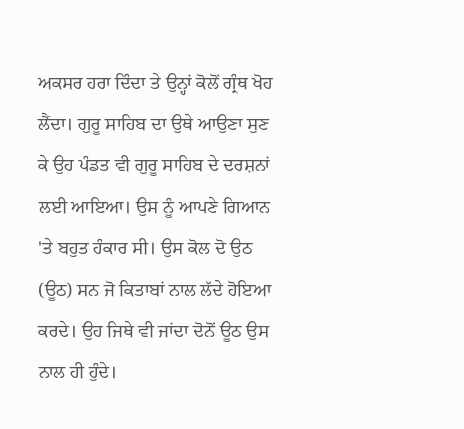ਅਕਸਰ ਹਰਾ ਦਿੰਦਾ ਤੇ ਉਨ੍ਹਾਂ ਕੋਲੋਂ ਗ੍ਰੰਥ ਖੋਹ ਲੈਂਦਾ। ਗੁਰੂ ਸਾਹਿਬ ਦਾ ਉਥੇ ਆਉਣਾ ਸੁਣ ਕੇ ਉਹ ਪੰਡਤ ਵੀ ਗੁਰੂ ਸਾਹਿਬ ਦੇ ਦਰਸ਼ਨਾਂ ਲਈ ਆਇਆ। ਉਸ ਨੂੰ ਆਪਣੇ ਗਿਆਨ 'ਤੇ ਬਹੁਤ ਹੰਕਾਰ ਸੀ। ਉਸ ਕੋਲ ਦੋ ਉਠ (ਊਠ) ਸਨ ਜੋ ਕਿਤਾਬਾਂ ਨਾਲ ਲੱਦੇ ਹੋਇਆ ਕਰਦੇ। ਉਹ ਜਿਥੇ ਵੀ ਜਾਂਦਾ ਦੋਨੋਂ ਊਠ ਉਸ ਨਾਲ ਹੀ ਹੁੰਦੇ।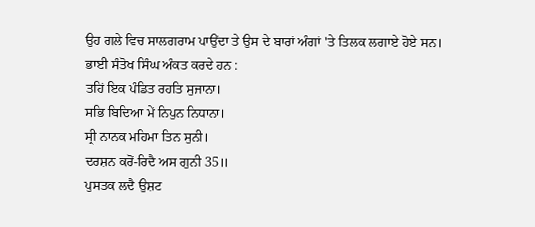ਉਹ ਗਲੇ ਵਿਚ ਸਾਲਗਰਾਮ ਪਾਉਂਦਾ ਤੇ ਉਸ ਦੇ ਬਾਰਾਂ ਅੰਗਾਂ 'ਤੇ ਤਿਲਕ ਲਗਾਏ ਹੋਏ ਸਨ।
ਭਾਈ ਸੰਤੋਖ ਸਿੰਘ ਅੰਕਤ ਕਰਦੇ ਹਨ :
ਤਹਿਂ ਇਕ ਪੰਡਿਤ ਰਹਤਿ ਸੁਜਾਨਾ।
ਸਭਿ ਬਿਦਿਆ ਮੇਂ ਨਿਪੁਨ ਨਿਧਾਨਾ।
ਸ੍ਰੀ ਨਾਨਕ ਮਹਿਮਾ ਤਿਨ ਸੁਨੀ।
ਦਰਸ਼ਨ ਕਰੋਂ-ਰਿਦੈ ਅਸ ਗੁਨੀ 35॥
ਪੁਸਤਕ ਲਦੈ ਉਸ਼ਟ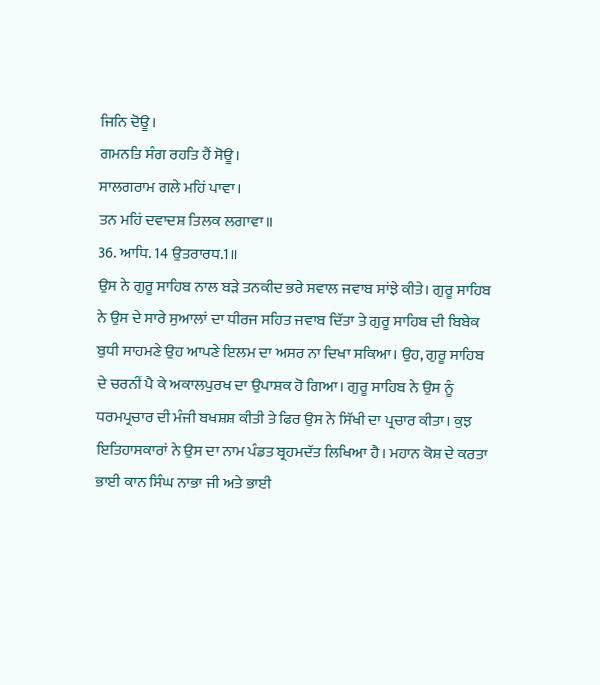ਜਿਨਿ ਦੋਊ।
ਗਮਨਤਿ ਸੰਗ ਰਹਤਿ ਹੈਂ ਸੋਊ।
ਸਾਲਗਰਾਮ ਗਲੇ ਮਹਿਂ ਪਾਵਾ।
ਤਨ ਮਹਿਂ ਦਵਾਦਸ਼ ਤਿਲਕ ਲਗਾਵਾ॥
36. ਆਧਿ. 14 ਉਤਰਾਰਧ.1॥
ਉਸ ਨੇ ਗੁਰੂ ਸਾਹਿਬ ਨਾਲ ਬੜੇ ਤਨਕੀਦ ਭਰੇ ਸਵਾਲ ਜਵਾਬ ਸਾਂਝੇ ਕੀਤੇ। ਗੁਰੂ ਸਾਹਿਬ ਨੇ ਉਸ ਦੇ ਸਾਰੇ ਸੁਆਲਾਂ ਦਾ ਧੀਰਜ ਸਹਿਤ ਜਵਾਬ ਦਿੱਤਾ ਤੇ ਗੁਰੂ ਸਾਹਿਬ ਦੀ ਬਿਬੇਕ ਬੁਧੀ ਸਾਹਮਣੇ ਉਹ ਆਪਣੇ ਇਲਮ ਦਾ ਅਸਰ ਨਾ ਦਿਖਾ ਸਕਿਆ। ਉਹ, ਗੁਰੂ ਸਾਹਿਬ ਦੇ ਚਰਨੀਂ ਪੈ ਕੇ ਅਕਾਲਪੁਰਖ ਦਾ ਉਪਾਸ਼ਕ ਹੋ ਗਿਆ। ਗੁਰੂ ਸਾਹਿਬ ਨੇ ਉਸ ਨੂੰ ਧਰਮਪ੍ਰਚਾਰ ਦੀ ਮੰਜੀ ਬਖਸ਼ਸ਼ ਕੀਤੀ ਤੇ ਫਿਰ ਉਸ ਨੇ ਸਿੱਖੀ ਦਾ ਪ੍ਰਚਾਰ ਕੀਤਾ। ਕੁਝ ਇਤਿਹਾਸਕਾਰਾਂ ਨੇ ਉਸ ਦਾ ਨਾਮ ਪੰਡਤ ਬ੍ਰਹਮਦੱਤ ਲਿਖਿਆ ਹੈ। ਮਹਾਨ ਕੋਸ਼ ਦੇ ਕਰਤਾ ਭਾਈ ਕਾਨ ਸਿੰਘ ਨਾਭਾ ਜੀ ਅਤੇ ਭਾਈ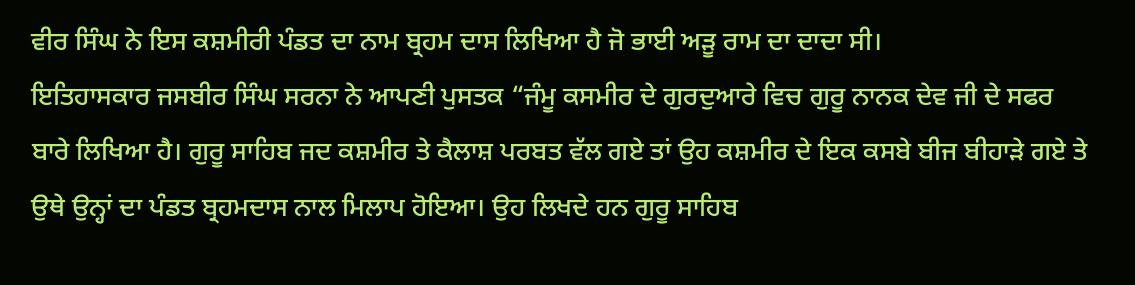ਵੀਰ ਸਿੰਘ ਨੇ ਇਸ ਕਸ਼ਮੀਰੀ ਪੰਡਤ ਦਾ ਨਾਮ ਬ੍ਰਹਮ ਦਾਸ ਲਿਖਿਆ ਹੈ ਜੋ ਭਾਈ ਅੜੂ ਰਾਮ ਦਾ ਦਾਦਾ ਸੀ।
ਇਤਿਹਾਸਕਾਰ ਜਸਬੀਰ ਸਿੰਘ ਸਰਨਾ ਨੇ ਆਪਣੀ ਪੁਸਤਕ “ਜੰਮੂ ਕਸਮੀਰ ਦੇ ਗੁਰਦੁਆਰੇ ਵਿਚ ਗੁਰੂ ਨਾਨਕ ਦੇਵ ਜੀ ਦੇ ਸਫਰ ਬਾਰੇ ਲਿਖਿਆ ਹੈ। ਗੁਰੂ ਸਾਹਿਬ ਜਦ ਕਸ਼ਮੀਰ ਤੇ ਕੈਲਾਸ਼ ਪਰਬਤ ਵੱਲ ਗਏ ਤਾਂ ਉਹ ਕਸ਼ਮੀਰ ਦੇ ਇਕ ਕਸਬੇ ਬੀਜ ਬੀਹਾੜੇ ਗਏ ਤੇ ਉਥੇ ਉਨ੍ਹਾਂ ਦਾ ਪੰਡਤ ਬ੍ਰਹਮਦਾਸ ਨਾਲ ਮਿਲਾਪ ਹੋਇਆ। ਉਹ ਲਿਖਦੇ ਹਨ ਗੁਰੂ ਸਾਹਿਬ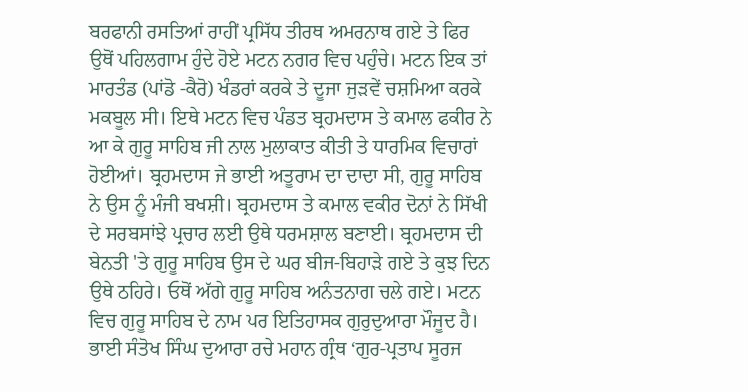ਬਰਫਾਨੀ ਰਸਤਿਆਂ ਰਾਹੀਂ ਪ੍ਰਸਿੱਧ ਤੀਰਥ ਅਮਰਨਾਥ ਗਏ ਤੇ ਫਿਰ ਉਥੋਂ ਪਹਿਲਗਾਮ ਹੁੰਦੇ ਹੋਏ ਮਟਨ ਨਗਰ ਵਿਚ ਪਹੁੰਚੇ। ਮਟਨ ਇਕ ਤਾਂ ਮਾਰਤੰਡ (ਪਾਂਡੋ -ਕੈਰੋ) ਖੰਡਰਾਂ ਕਰਕੇ ਤੇ ਦੂਜਾ ਜੁੜਵੇਂ ਚਸ਼ਮਿਆ ਕਰਕੇ ਮਕਬੂਲ ਸੀ। ਇਥੇ ਮਟਨ ਵਿਚ ਪੰਡਤ ਬ੍ਰਹਮਦਾਸ ਤੇ ਕਮਾਲ ਫਕੀਰ ਨੇ ਆ ਕੇ ਗੁਰੂ ਸਾਹਿਬ ਜੀ ਨਾਲ ਮੁਲਾਕਾਤ ਕੀਤੀ ਤੇ ਧਾਰਮਿਕ ਵਿਚਾਰਾਂ ਹੋਈਆਂ। ਬ੍ਰਹਮਦਾਸ ਜੇ ਭਾਈ ਅਤੂਰਾਮ ਦਾ ਦਾਦਾ ਸੀ, ਗੁਰੂ ਸਾਹਿਬ ਨੇ ਉਸ ਨੂੰ ਮੰਜੀ ਬਖਸ਼ੀ। ਬ੍ਰਹਮਦਾਸ ਤੇ ਕਮਾਲ ਵਕੀਰ ਦੋਨਾਂ ਨੇ ਸਿੱਖੀ ਦੇ ਸਰਬਸਾਂਝੇ ਪ੍ਰਚਾਰ ਲਈ ਉਥੇ ਧਰਮਸ਼ਾਲ ਬਣਾਈ। ਬ੍ਰਹਮਦਾਸ ਦੀ ਬੇਨਤੀ 'ਤੇ ਗੁਰੂ ਸਾਹਿਬ ਉਸ ਦੇ ਘਰ ਬੀਜ-ਬਿਹਾੜੇ ਗਏ ਤੇ ਕੁਝ ਦਿਨ ਉਥੇ ਠਹਿਰੇ। ਓਥੋਂ ਅੱਗੇ ਗੁਰੂ ਸਾਹਿਬ ਅਨੰਤਨਾਗ ਚਲੇ ਗਏ। ਮਟਨ ਵਿਚ ਗੁਰੂ ਸਾਹਿਬ ਦੇ ਨਾਮ ਪਰ ਇਤਿਹਾਸਕ ਗੁਰੁਦੁਆਰਾ ਮੌਜੂਦ ਹੈ।
ਭਾਈ ਸੰਤੋਖ ਸਿੰਘ ਦੁਆਰਾ ਰਚੇ ਮਹਾਨ ਗ੍ਰੰਥ ‘ਗੁਰ-ਪ੍ਰਤਾਪ ਸੂਰਜ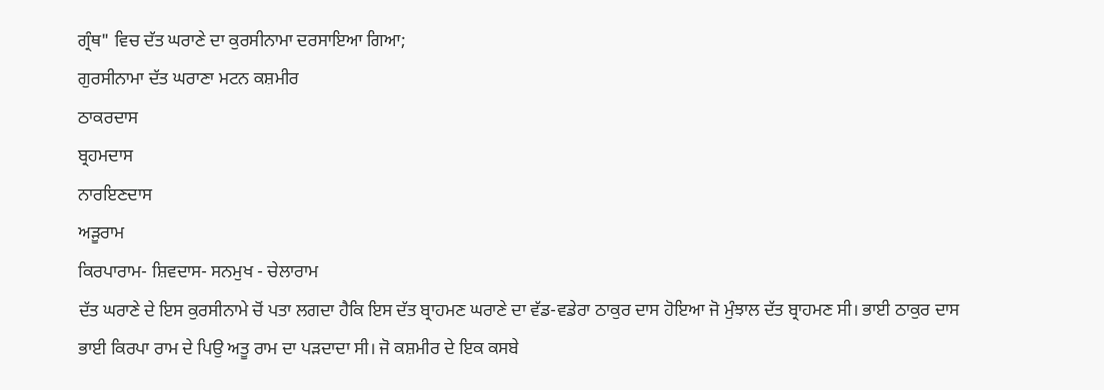ਗ੍ਰੰਥ" ਵਿਚ ਦੱਤ ਘਰਾਣੇ ਦਾ ਕੁਰਸੀਨਾਮਾ ਦਰਸਾਇਆ ਗਿਆ;
ਗੁਰਸੀਨਾਮਾ ਦੱਤ ਘਰਾਣਾ ਮਟਨ ਕਸ਼ਮੀਰ
ਠਾਕਰਦਾਸ
ਬ੍ਰਹਮਦਾਸ
ਨਾਰਇਣਦਾਸ
ਅੜੂਰਾਮ
ਕਿਰਪਾਰਾਮ- ਸ਼ਿਵਦਾਸ- ਸਨਮੁਖ - ਚੇਲਾਰਾਮ
ਦੱਤ ਘਰਾਣੇ ਦੇ ਇਸ ਕੁਰਸੀਨਾਮੇ ਚੋਂ ਪਤਾ ਲਗਦਾ ਹੈਕਿ ਇਸ ਦੱਤ ਬ੍ਰਾਹਮਣ ਘਰਾਣੇ ਦਾ ਵੱਡ-ਵਡੇਰਾ ਠਾਕੁਰ ਦਾਸ ਹੋਇਆ ਜੋ ਮੁੰਝਾਲ ਦੱਤ ਬ੍ਰਾਹਮਣ ਸੀ। ਭਾਈ ਠਾਕੁਰ ਦਾਸ ਭਾਈ ਕਿਰਪਾ ਰਾਮ ਦੇ ਪਿਉ ਅਤੂ ਰਾਮ ਦਾ ਪੜਦਾਦਾ ਸੀ। ਜੋ ਕਸ਼ਮੀਰ ਦੇ ਇਕ ਕਸਬੇ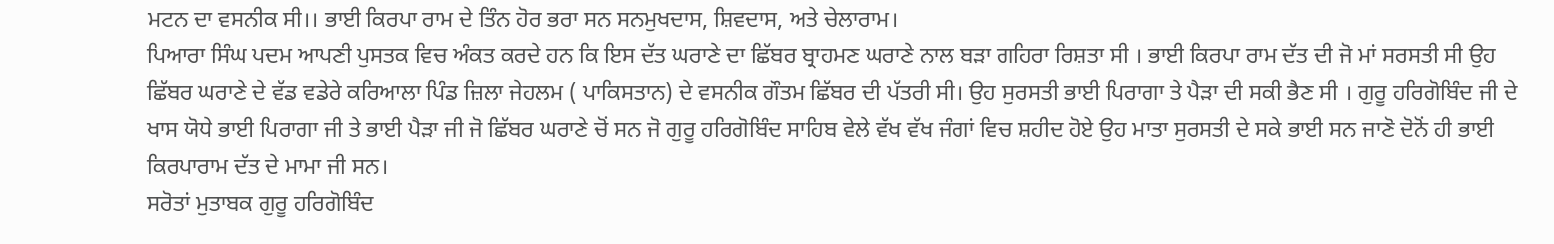ਮਟਨ ਦਾ ਵਸਨੀਕ ਸੀ।। ਭਾਈ ਕਿਰਪਾ ਰਾਮ ਦੇ ਤਿੰਨ ਹੋਰ ਭਰਾ ਸਨ ਸਨਮੁਖਦਾਸ, ਸ਼ਿਵਦਾਸ, ਅਤੇ ਚੇਲਾਰਾਮ।
ਪਿਆਰਾ ਸਿੰਘ ਪਦਮ ਆਪਣੀ ਪੁਸਤਕ ਵਿਚ ਅੰਕਤ ਕਰਦੇ ਹਨ ਕਿ ਇਸ ਦੱਤ ਘਰਾਣੇ ਦਾ ਛਿੱਬਰ ਬ੍ਰਾਹਮਣ ਘਰਾਣੇ ਨਾਲ ਬੜਾ ਗਹਿਰਾ ਰਿਸ਼ਤਾ ਸੀ । ਭਾਈ ਕਿਰਪਾ ਰਾਮ ਦੱਤ ਦੀ ਜੋ ਮਾਂ ਸਰਸਤੀ ਸੀ ਉਹ ਛਿੱਬਰ ਘਰਾਣੇ ਦੇ ਵੱਡ ਵਡੇਰੇ ਕਰਿਆਲਾ ਪਿੰਡ ਜ਼ਿਲਾ ਜੇਹਲਮ ( ਪਾਕਿਸਤਾਨ) ਦੇ ਵਸਨੀਕ ਗੌਤਮ ਛਿੱਬਰ ਦੀ ਪੱਤਰੀ ਸੀ। ਉਹ ਸੁਰਸਤੀ ਭਾਈ ਪਿਰਾਗਾ ਤੇ ਪੈੜਾ ਦੀ ਸਕੀ ਭੈਣ ਸੀ । ਗੁਰੂ ਹਰਿਗੋਬਿੰਦ ਜੀ ਦੇ ਖਾਸ ਯੋਧੇ ਭਾਈ ਪਿਰਾਗਾ ਜੀ ਤੇ ਭਾਈ ਪੈੜਾ ਜੀ ਜੋ ਛਿੱਬਰ ਘਰਾਣੇ ਚੋਂ ਸਨ ਜੋ ਗੁਰੂ ਹਰਿਗੋਬਿੰਦ ਸਾਹਿਬ ਵੇਲੇ ਵੱਖ ਵੱਖ ਜੰਗਾਂ ਵਿਚ ਸ਼ਹੀਦ ਹੋਏ ਉਹ ਮਾਤਾ ਸੁਰਸਤੀ ਦੇ ਸਕੇ ਭਾਈ ਸਨ ਜਾਣੋ ਦੋਨੋਂ ਹੀ ਭਾਈ ਕਿਰਪਾਰਾਮ ਦੱਤ ਦੇ ਮਾਮਾ ਜੀ ਸਨ।
ਸਰੋਤਾਂ ਮੁਤਾਬਕ ਗੁਰੂ ਹਰਿਗੋਬਿੰਦ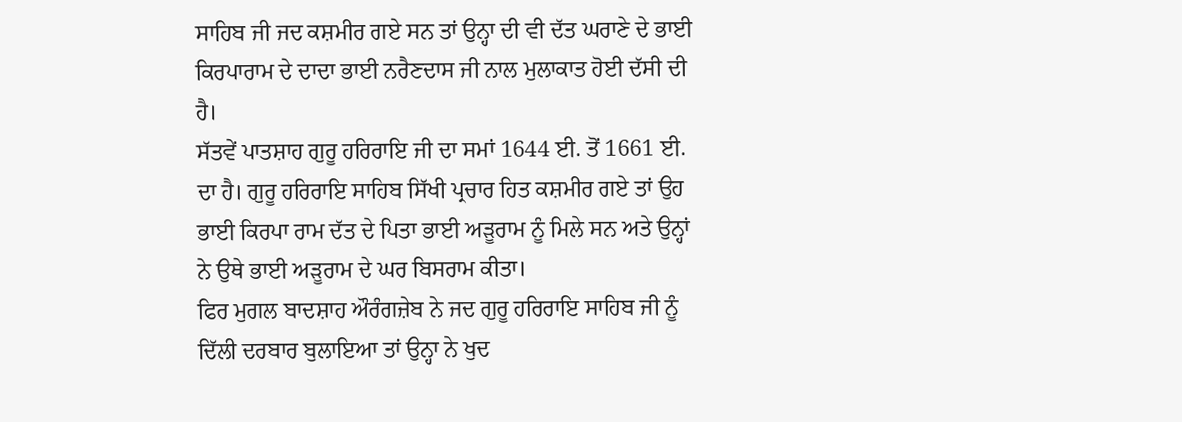ਸਾਹਿਬ ਜੀ ਜਦ ਕਸ਼ਮੀਰ ਗਏ ਸਨ ਤਾਂ ਉਨ੍ਹਾ ਦੀ ਵੀ ਦੱਤ ਘਰਾਣੇ ਦੇ ਭਾਈ ਕਿਰਪਾਰਾਮ ਦੇ ਦਾਦਾ ਭਾਈ ਨਰੈਣਦਾਸ ਜੀ ਨਾਲ ਮੁਲਾਕਾਤ ਹੋਈ ਦੱਸੀ ਦੀ ਹੈ।
ਸੱਤਵੇਂ ਪਾਤਸ਼ਾਹ ਗੁਰੂ ਹਰਿਰਾਇ ਜੀ ਦਾ ਸਮਾਂ 1644 ਈ. ਤੋਂ 1661 ਈ. ਦਾ ਹੈ। ਗੁਰੂ ਹਰਿਰਾਇ ਸਾਹਿਬ ਸਿੱਖੀ ਪ੍ਰਚਾਰ ਹਿਤ ਕਸ਼ਮੀਰ ਗਏ ਤਾਂ ਉਹ ਭਾਈ ਕਿਰਪਾ ਰਾਮ ਦੱਤ ਦੇ ਪਿਤਾ ਭਾਈ ਅੜੂਰਾਮ ਨੂੰ ਮਿਲੇ ਸਨ ਅਤੇ ਉਨ੍ਹਾਂ ਨੇ ਉਥੇ ਭਾਈ ਅੜੂਰਾਮ ਦੇ ਘਰ ਬਿਸਰਾਮ ਕੀਤਾ।
ਫਿਰ ਮੁਗਲ ਬਾਦਸ਼ਾਹ ਔਰੰਗਜ਼ੇਬ ਨੇ ਜਦ ਗੁਰੂ ਹਰਿਰਾਇ ਸਾਹਿਬ ਜੀ ਨੂੰ ਦਿੱਲੀ ਦਰਬਾਰ ਬੁਲਾਇਆ ਤਾਂ ਉਨ੍ਹਾ ਨੇ ਖੁਦ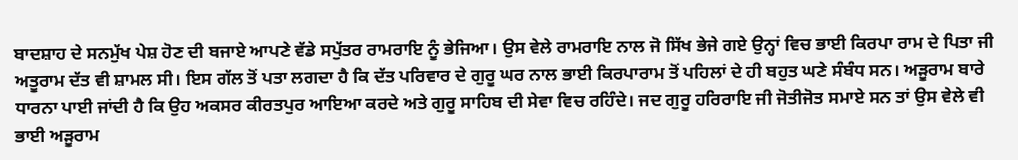ਬਾਦਸ਼ਾਹ ਦੇ ਸਨਮੁੱਖ ਪੇਸ਼ ਹੋਣ ਦੀ ਬਜਾਏ ਆਪਣੇ ਵੱਡੇ ਸਪੁੱਤਰ ਰਾਮਰਾਇ ਨੂੰ ਭੇਜਿਆ। ਉਸ ਵੇਲੇ ਰਾਮਰਾਇ ਨਾਲ ਜੋ ਸਿੱਖ ਭੇਜੇ ਗਏ ਉਨ੍ਹਾਂ ਵਿਚ ਭਾਈ ਕਿਰਪਾ ਰਾਮ ਦੇ ਪਿਤਾ ਜੀ ਅਤੂਰਾਮ ਦੱਤ ਵੀ ਸ਼ਾਮਲ ਸੀ। ਇਸ ਗੱਲ ਤੋਂ ਪਤਾ ਲਗਦਾ ਹੈ ਕਿ ਦੱਤ ਪਰਿਵਾਰ ਦੇ ਗੁਰੂ ਘਰ ਨਾਲ ਭਾਈ ਕਿਰਪਾਰਾਮ ਤੋਂ ਪਹਿਲਾਂ ਦੇ ਹੀ ਬਹੁਤ ਘਣੇ ਸੰਬੰਧ ਸਨ। ਅੜੂਰਾਮ ਬਾਰੇ ਧਾਰਨਾ ਪਾਈ ਜਾਂਦੀ ਹੈ ਕਿ ਉਹ ਅਕਸਰ ਕੀਰਤਪੁਰ ਆਇਆ ਕਰਦੇ ਅਤੇ ਗੁਰੂ ਸਾਹਿਬ ਦੀ ਸੇਵਾ ਵਿਚ ਰਹਿੰਦੇ। ਜਦ ਗੁਰੂ ਹਰਿਰਾਇ ਜੀ ਜੋਤੀਜੋਤ ਸਮਾਏ ਸਨ ਤਾਂ ਉਸ ਵੇਲੇ ਵੀ ਭਾਈ ਅੜੂਰਾਮ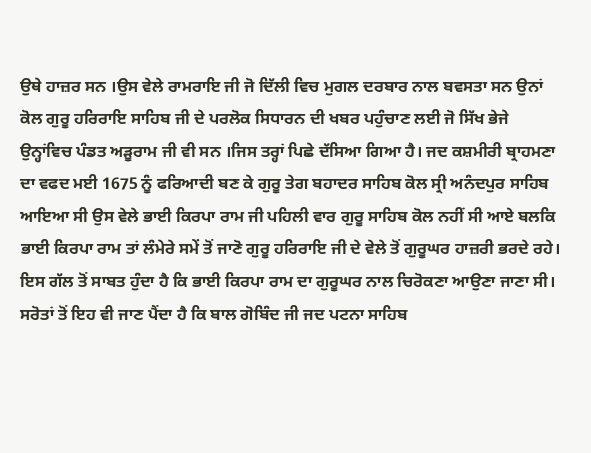ਉਥੇ ਹਾਜ਼ਰ ਸਨ ।ਉਸ ਵੇਲੇ ਰਾਮਰਾਇ ਜੀ ਜੋ ਦਿੱਲੀ ਵਿਚ ਮੁਗਲ ਦਰਬਾਰ ਨਾਲ ਬਵਸਤਾ ਸਨ ਉਨਾਂ ਕੋਲ ਗੁਰੂ ਹਰਿਰਾਇ ਸਾਹਿਬ ਜੀ ਦੇ ਪਰਲੋਕ ਸਿਧਾਰਨ ਦੀ ਖਬਰ ਪਹੁੰਚਾਣ ਲਈ ਜੋ ਸਿੱਖ ਭੇਜੇ ਉਨ੍ਹਾਂਵਿਚ ਪੰਡਤ ਅੜੂਰਾਮ ਜੀ ਵੀ ਸਨ ।ਜਿਸ ਤਰ੍ਹਾਂ ਪਿਛੇ ਦੱਸਿਆ ਗਿਆ ਹੈ। ਜਦ ਕਸ਼ਮੀਰੀ ਬ੍ਰਾਹਮਣਾ ਦਾ ਵਫਦ ਮਈ 1675 ਨੂੰ ਫਰਿਆਦੀ ਬਣ ਕੇ ਗੁਰੂ ਤੇਗ ਬਹਾਦਰ ਸਾਹਿਬ ਕੋਲ ਸ੍ਰੀ ਅਨੰਦਪੁਰ ਸਾਹਿਬ ਆਇਆ ਸੀ ਉਸ ਵੇਲੇ ਭਾਈ ਕਿਰਪਾ ਰਾਮ ਜੀ ਪਹਿਲੀ ਵਾਰ ਗੁਰੂ ਸਾਹਿਬ ਕੋਲ ਨਹੀਂ ਸੀ ਆਏ ਬਲਕਿ ਭਾਈ ਕਿਰਪਾ ਰਾਮ ਤਾਂ ਲੰਮੇਰੇ ਸਮੇਂ ਤੋਂ ਜਾਣੋ ਗੁਰੂ ਹਰਿਰਾਇ ਜੀ ਦੇ ਵੇਲੇ ਤੋਂ ਗੁਰੂਘਰ ਹਾਜ਼ਰੀ ਭਰਦੇ ਰਹੇ। ਇਸ ਗੱਲ ਤੋਂ ਸਾਬਤ ਹੁੰਦਾ ਹੈ ਕਿ ਭਾਈ ਕਿਰਪਾ ਰਾਮ ਦਾ ਗੁਰੂਘਰ ਨਾਲ ਚਿਰੋਕਣਾ ਆਉਣਾ ਜਾਣਾ ਸੀ। ਸਰੋਤਾਂ ਤੋਂ ਇਹ ਵੀ ਜਾਣ ਪੈਂਦਾ ਹੈ ਕਿ ਬਾਲ ਗੋਬਿੰਦ ਜੀ ਜਦ ਪਟਨਾ ਸਾਹਿਬ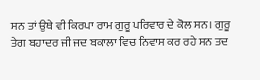ਸਨ ਤਾਂ ਉਥੇ ਵੀ ਕਿਰਪਾ ਰਾਮ ਗੁਰੂ ਪਰਿਵਾਰ ਦੇ ਕੋਲ ਸਨ। ਗੁਰੂ ਤੇਗ ਬਹਾਦਰ ਜੀ ਜਦ ਬਕਾਲਾ ਵਿਚ ਨਿਵਾਸ ਕਰ ਰਹੇ ਸਨ ਤਦ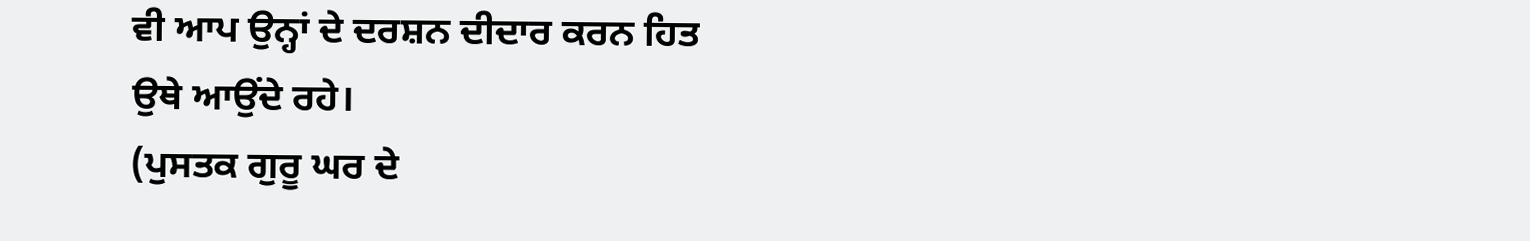ਵੀ ਆਪ ਉਨ੍ਹਾਂ ਦੇ ਦਰਸ਼ਨ ਦੀਦਾਰ ਕਰਨ ਹਿਤ ਉਥੇ ਆਉਂਦੇ ਰਹੇ।
(ਪੁਸਤਕ ਗੁਰੂ ਘਰ ਦੇ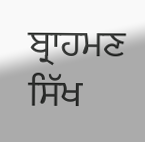ਬ੍ਰਾਹਮਣ ਸਿੱਖ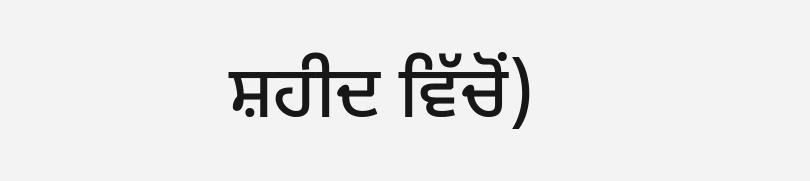ਸ਼ਹੀਦ ਵਿੱਚੋਂ)